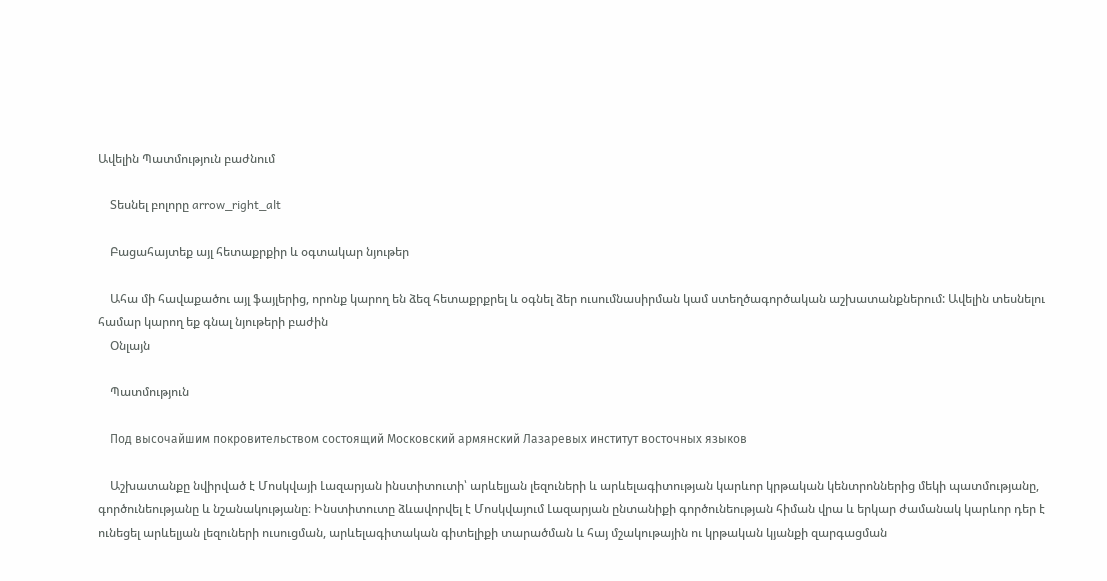Ավելին Պատմություն բաժնում

    Տեսնել բոլորը arrow_right_alt

    Բացահայտեք այլ հետաքրքիր և օգտակար նյութեր

    Ահա մի հավաքածու այլ ֆայլերից, որոնք կարող են ձեզ հետաքրքրել և օգնել ձեր ուսումնասիրման կամ ստեղծագործական աշխատանքներում: Ավելին տեսնելու համար կարող եք գնալ նյութերի բաժին
    Օնլայն

    Պատմություն

    Под высочайшим покровительством состоящий Московский армянский Лазаревых институт восточных языков

    Աշխատանքը նվիրված է Մոսկվայի Լազարյան ինստիտուտի՝ արևելյան լեզուների և արևելագիտության կարևոր կրթական կենտրոններից մեկի պատմությանը, գործունեությանը և նշանակությանը։ Ինստիտուտը ձևավորվել է Մոսկվայում Լազարյան ընտանիքի գործունեության հիման վրա և երկար ժամանակ կարևոր դեր է ունեցել արևելյան լեզուների ուսուցման, արևելագիտական գիտելիքի տարածման և հայ մշակութային ու կրթական կյանքի զարգացման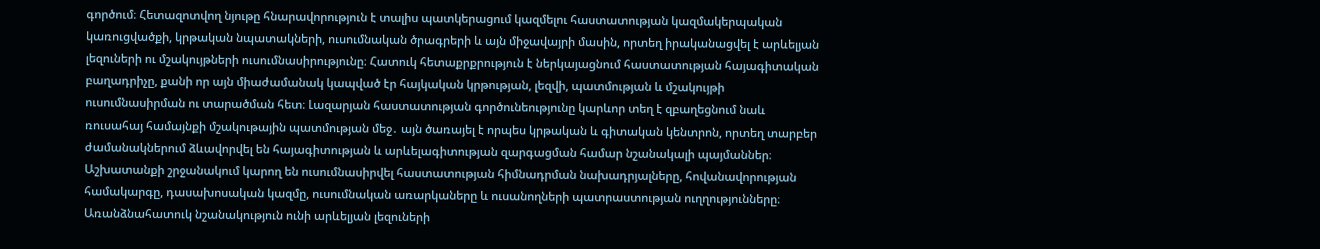գործում։ Հետազոտվող նյութը հնարավորություն է տալիս պատկերացում կազմելու հաստատության կազմակերպական կառուցվածքի, կրթական նպատակների, ուսումնական ծրագրերի և այն միջավայրի մասին, որտեղ իրականացվել է արևելյան լեզուների ու մշակույթների ուսումնասիրությունը։ Հատուկ հետաքրքրություն է ներկայացնում հաստատության հայագիտական բաղադրիչը, քանի որ այն միաժամանակ կապված էր հայկական կրթության, լեզվի, պատմության և մշակույթի ուսումնասիրման ու տարածման հետ։ Լազարյան հաստատության գործունեությունը կարևոր տեղ է զբաղեցնում նաև ռուսահայ համայնքի մշակութային պատմության մեջ․ այն ծառայել է որպես կրթական և գիտական կենտրոն, որտեղ տարբեր ժամանակներում ձևավորվել են հայագիտության և արևելագիտության զարգացման համար նշանակալի պայմաններ։ Աշխատանքի շրջանակում կարող են ուսումնասիրվել հաստատության հիմնադրման նախադրյալները, հովանավորության համակարգը, դասախոսական կազմը, ուսումնական առարկաները և ուսանողների պատրաստության ուղղությունները։ Առանձնահատուկ նշանակություն ունի արևելյան լեզուների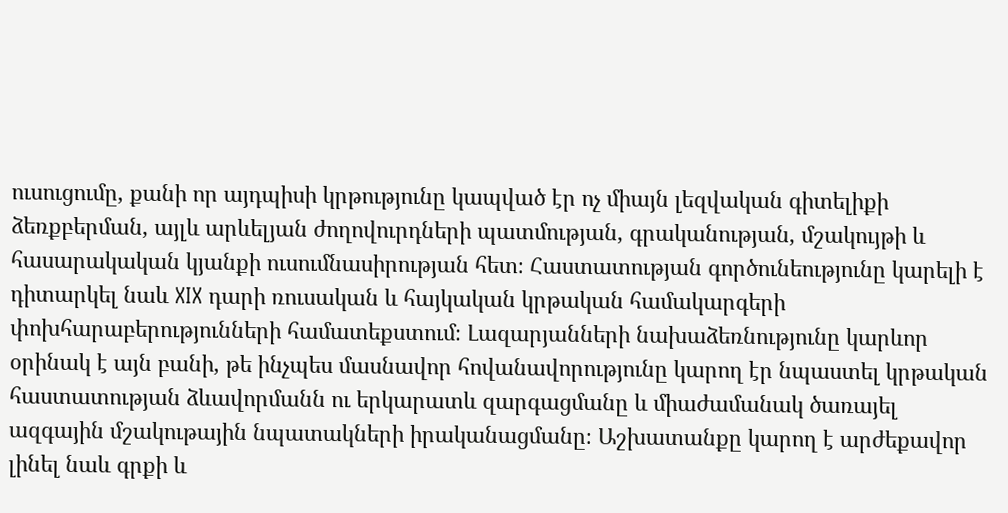ուսուցումը, քանի որ այդպիսի կրթությունը կապված էր ոչ միայն լեզվական գիտելիքի ձեռքբերման, այլև արևելյան ժողովուրդների պատմության, գրականության, մշակույթի և հասարակական կյանքի ուսումնասիրության հետ։ Հաստատության գործունեությունը կարելի է դիտարկել նաև XIX դարի ռուսական և հայկական կրթական համակարգերի փոխհարաբերությունների համատեքստում։ Լազարյանների նախաձեռնությունը կարևոր օրինակ է այն բանի, թե ինչպես մասնավոր հովանավորությունը կարող էր նպաստել կրթական հաստատության ձևավորմանն ու երկարատև զարգացմանը և միաժամանակ ծառայել ազգային մշակութային նպատակների իրականացմանը։ Աշխատանքը կարող է արժեքավոր լինել նաև գրքի և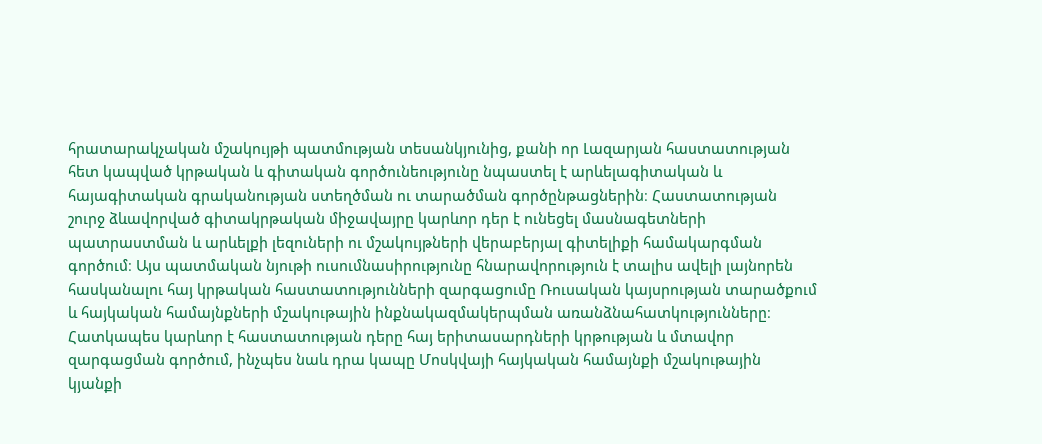հրատարակչական մշակույթի պատմության տեսանկյունից, քանի որ Լազարյան հաստատության հետ կապված կրթական և գիտական գործունեությունը նպաստել է արևելագիտական և հայագիտական գրականության ստեղծման ու տարածման գործընթացներին։ Հաստատության շուրջ ձևավորված գիտակրթական միջավայրը կարևոր դեր է ունեցել մասնագետների պատրաստման և արևելքի լեզուների ու մշակույթների վերաբերյալ գիտելիքի համակարգման գործում։ Այս պատմական նյութի ուսումնասիրությունը հնարավորություն է տալիս ավելի լայնորեն հասկանալու հայ կրթական հաստատությունների զարգացումը Ռուսական կայսրության տարածքում և հայկական համայնքների մշակութային ինքնակազմակերպման առանձնահատկությունները։ Հատկապես կարևոր է հաստատության դերը հայ երիտասարդների կրթության և մտավոր զարգացման գործում, ինչպես նաև դրա կապը Մոսկվայի հայկական համայնքի մշակութային կյանքի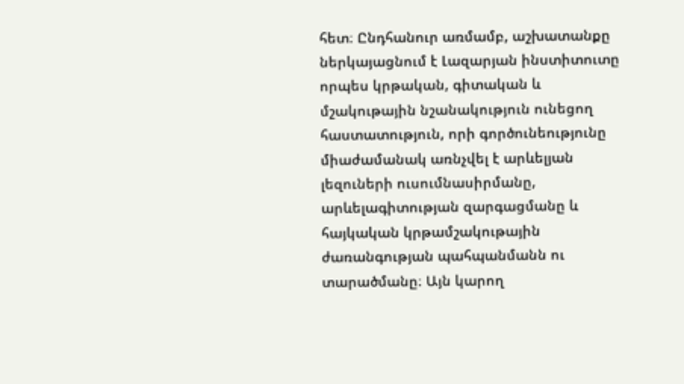հետ։ Ընդհանուր առմամբ, աշխատանքը ներկայացնում է Լազարյան ինստիտուտը որպես կրթական, գիտական և մշակութային նշանակություն ունեցող հաստատություն, որի գործունեությունը միաժամանակ առնչվել է արևելյան լեզուների ուսումնասիրմանը, արևելագիտության զարգացմանը և հայկական կրթամշակութային ժառանգության պահպանմանն ու տարածմանը։ Այն կարող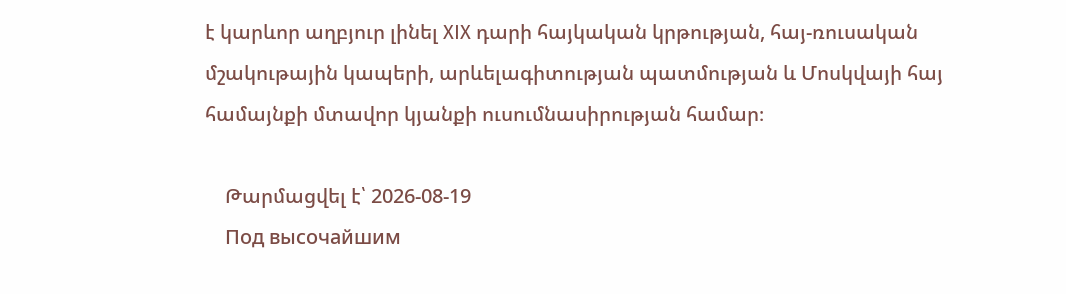է կարևոր աղբյուր լինել XIX դարի հայկական կրթության, հայ-ռուսական մշակութային կապերի, արևելագիտության պատմության և Մոսկվայի հայ համայնքի մտավոր կյանքի ուսումնասիրության համար։

    Թարմացվել է՝ 2026-08-19
    Под высочайшим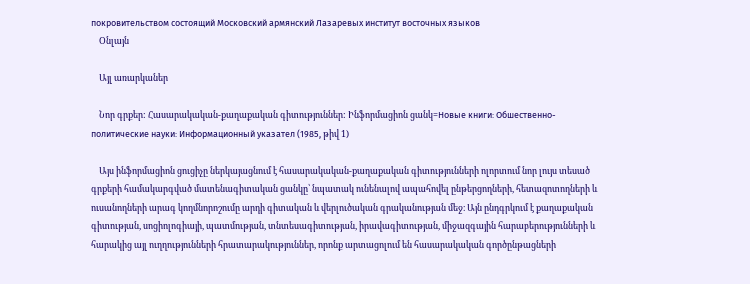покровительством состоящий Московский армянский Лазаревых институт восточных языков
    Օնլայն

    Այլ առարկաներ

    Նոր գրքեր: Հասարակական-քաղաքական գիտություններ: Ինֆորմացիոն ցանկ=Новые книги: Обшественно-политические науки: Информационный указател (1985, թիվ 1)

    Այս ինֆորմացիոն ցուցիչը ներկայացնում է հասարակական-քաղաքական գիտությունների ոլորտում նոր լույս տեսած գրքերի համակարգված մատենագիտական ցանկը՝ նպատակ ունենալով ապահովել ընթերցողների, հետազոտողների և ուսանողների արագ կողմնորոշումը արդի գիտական և վերլուծական գրականության մեջ։ Այն ընդգրկում է քաղաքական գիտության, սոցիոլոգիայի, պատմության, տնտեսագիտության, իրավագիտության, միջազգային հարաբերությունների և հարակից այլ ուղղությունների հրատարակություններ, որոնք արտացոլում են հասարակական գործընթացների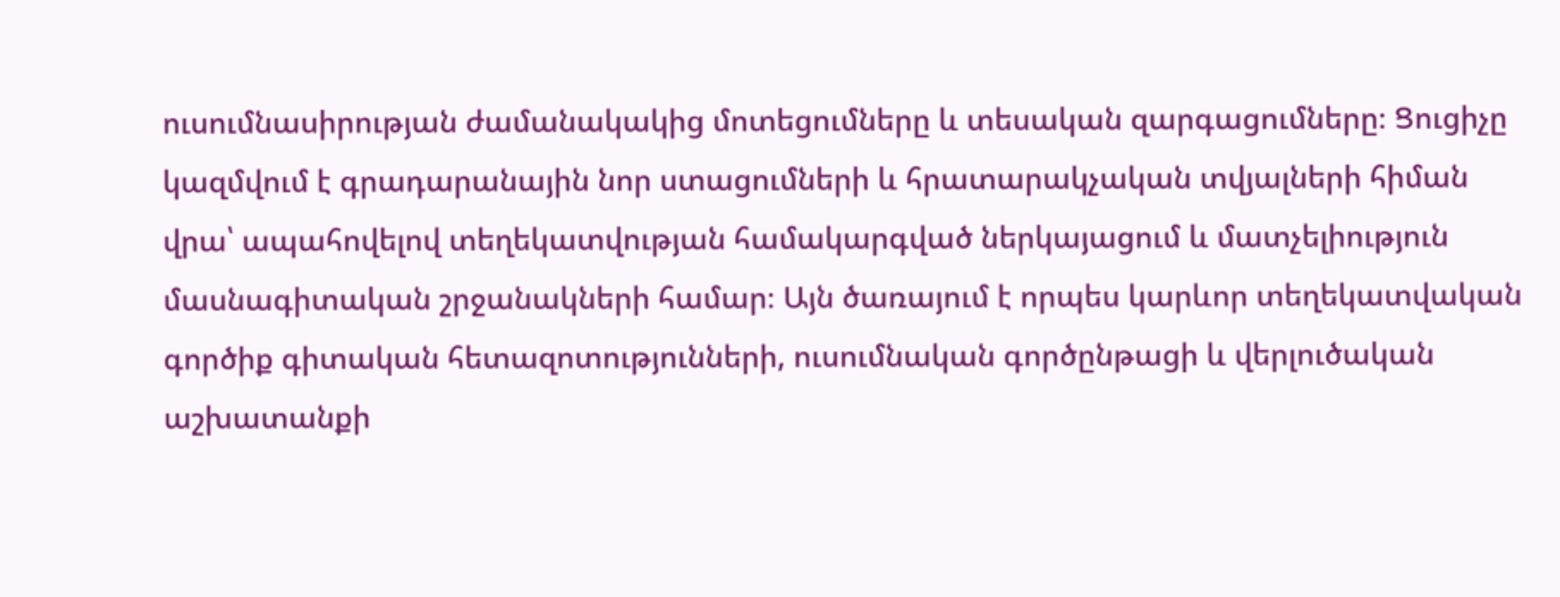ուսումնասիրության ժամանակակից մոտեցումները և տեսական զարգացումները։ Ցուցիչը կազմվում է գրադարանային նոր ստացումների և հրատարակչական տվյալների հիման վրա՝ ապահովելով տեղեկատվության համակարգված ներկայացում և մատչելիություն մասնագիտական շրջանակների համար։ Այն ծառայում է որպես կարևոր տեղեկատվական գործիք գիտական հետազոտությունների, ուսումնական գործընթացի և վերլուծական աշխատանքի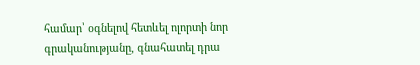համար՝ օգնելով հետևել ոլորտի նոր գրականությանը, գնահատել դրա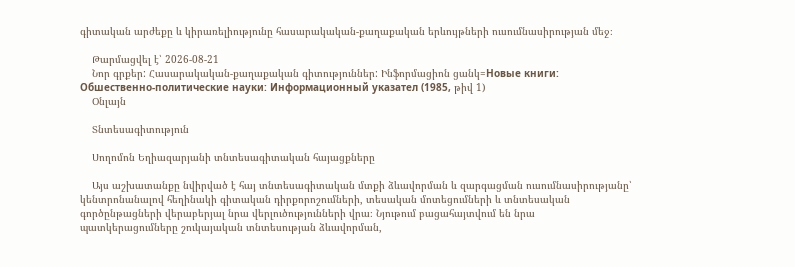գիտական արժեքը և կիրառելիությունը հասարակական-քաղաքական երևույթների ուսումնասիրության մեջ։

    Թարմացվել է՝ 2026-08-21
    Նոր գրքեր: Հասարակական-քաղաքական գիտություններ: Ինֆորմացիոն ցանկ=Новые книги: Обшественно-политические науки: Информационный указател (1985, թիվ 1)
    Օնլայն

    Տնտեսագիտություն

    Սողոմոն Եղիազարյանի տնտեսագիտական հայացքները

    Այս աշխատանքը նվիրված է հայ տնտեսագիտական մտքի ձևավորման և զարգացման ուսումնասիրությանը՝ կենտրոնանալով հեղինակի գիտական դիրքորոշումների, տեսական մոտեցումների և տնտեսական գործընթացների վերաբերյալ նրա վերլուծությունների վրա։ Նյութում բացահայտվում են նրա պատկերացումները շուկայական տնտեսության ձևավորման,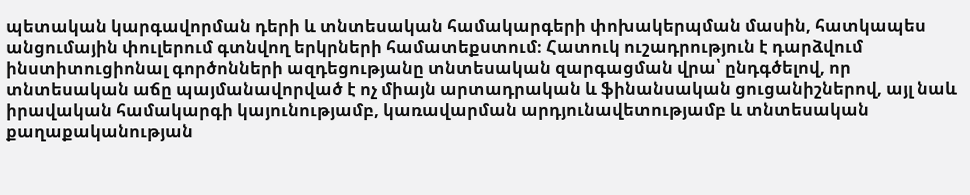պետական կարգավորման դերի և տնտեսական համակարգերի փոխակերպման մասին, հատկապես անցումային փուլերում գտնվող երկրների համատեքստում։ Հատուկ ուշադրություն է դարձվում ինստիտուցիոնալ գործոնների ազդեցությանը տնտեսական զարգացման վրա՝ ընդգծելով, որ տնտեսական աճը պայմանավորված է ոչ միայն արտադրական և ֆինանսական ցուցանիշներով, այլ նաև իրավական համակարգի կայունությամբ, կառավարման արդյունավետությամբ և տնտեսական քաղաքականության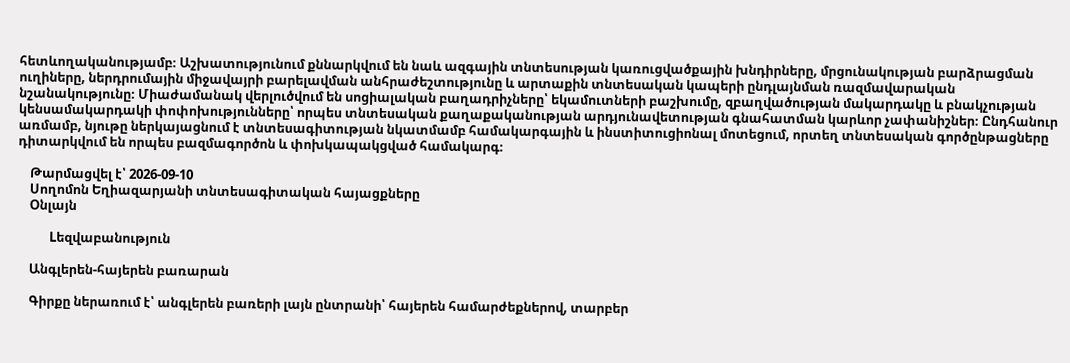հետևողականությամբ։ Աշխատությունում քննարկվում են նաև ազգային տնտեսության կառուցվածքային խնդիրները, մրցունակության բարձրացման ուղիները, ներդրումային միջավայրի բարելավման անհրաժեշտությունը և արտաքին տնտեսական կապերի ընդլայնման ռազմավարական նշանակությունը։ Միաժամանակ վերլուծվում են սոցիալական բաղադրիչները՝ եկամուտների բաշխումը, զբաղվածության մակարդակը և բնակչության կենսամակարդակի փոփոխությունները՝ որպես տնտեսական քաղաքականության արդյունավետության գնահատման կարևոր չափանիշներ։ Ընդհանուր առմամբ, նյութը ներկայացնում է տնտեսագիտության նկատմամբ համակարգային և ինստիտուցիոնալ մոտեցում, որտեղ տնտեսական գործընթացները դիտարկվում են որպես բազմագործոն և փոխկապակցված համակարգ։

    Թարմացվել է՝ 2026-09-10
    Սողոմոն Եղիազարյանի տնտեսագիտական հայացքները
    Օնլայն

    Lեզվաբանություն

    Անգլերեն-հայերեն բառարան

    Գիրքը ներառում է՝ անգլերեն բառերի լայն ընտրանի՝ հայերեն համարժեքներով, տարբեր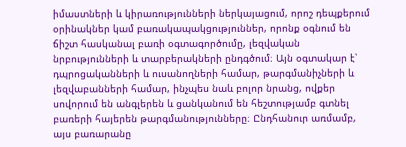իմաստների և կիրառությունների ներկայացում, որոշ դեպքերում օրինակներ կամ բառակապակցություններ, որոնք օգնում են ճիշտ հասկանալ բառի օգտագործումը, լեզվական նրբությունների և տարբերակների ընդգծում։ Այն օգտակար է՝ դպրոցականների և ուսանողների համար, թարգմանիչների և լեզվաբանների համար, ինչպես նաև բոլոր նրանց, ովքեր սովորում են անգլերեն և ցանկանում են հեշտությամբ գտնել բառերի հայերեն թարգմանությունները։ Ընդհանուր առմամբ, այս բառարանը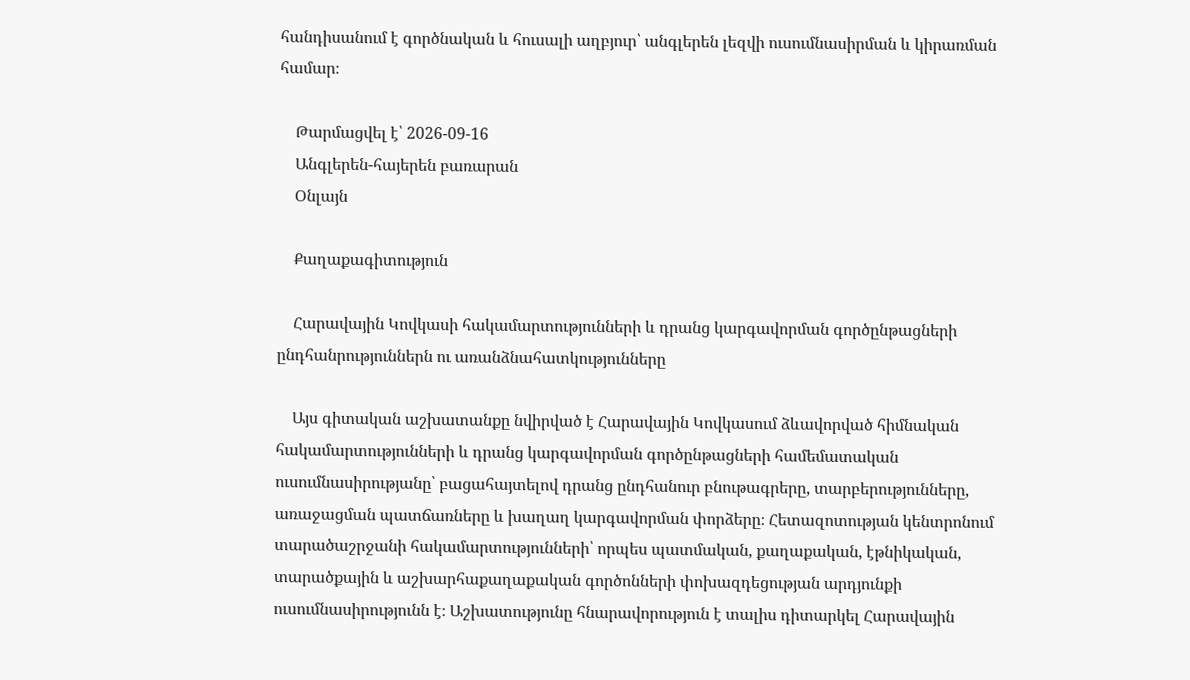հանդիսանում է գործնական և հուսալի աղբյուր՝ անգլերեն լեզվի ուսումնասիրման և կիրառման համար։

    Թարմացվել է՝ 2026-09-16
    Անգլերեն-հայերեն բառարան
    Օնլայն

    Քաղաքագիտություն

    Հարավային Կովկասի հակամարտությունների և դրանց կարգավորման գործընթացների ընդհանրություններն ու առանձնահատկությունները

    Այս գիտական աշխատանքը նվիրված է Հարավային Կովկասում ձևավորված հիմնական հակամարտությունների և դրանց կարգավորման գործընթացների համեմատական ուսումնասիրությանը՝ բացահայտելով դրանց ընդհանուր բնութագրերը, տարբերությունները, առաջացման պատճառները և խաղաղ կարգավորման փորձերը։ Հետազոտության կենտրոնում տարածաշրջանի հակամարտությունների՝ որպես պատմական, քաղաքական, էթնիկական, տարածքային և աշխարհաքաղաքական գործոնների փոխազդեցության արդյունքի ուսումնասիրությունն է։ Աշխատությունը հնարավորություն է տալիս դիտարկել Հարավային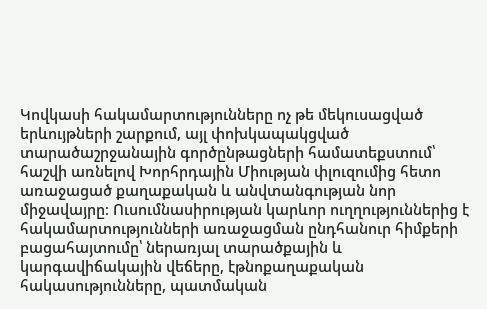Կովկասի հակամարտությունները ոչ թե մեկուսացված երևույթների շարքում, այլ փոխկապակցված տարածաշրջանային գործընթացների համատեքստում՝ հաշվի առնելով Խորհրդային Միության փլուզումից հետո առաջացած քաղաքական և անվտանգության նոր միջավայրը։ Ուսումնասիրության կարևոր ուղղություններից է հակամարտությունների առաջացման ընդհանուր հիմքերի բացահայտումը՝ ներառյալ տարածքային և կարգավիճակային վեճերը, էթնոքաղաքական հակասությունները, պատմական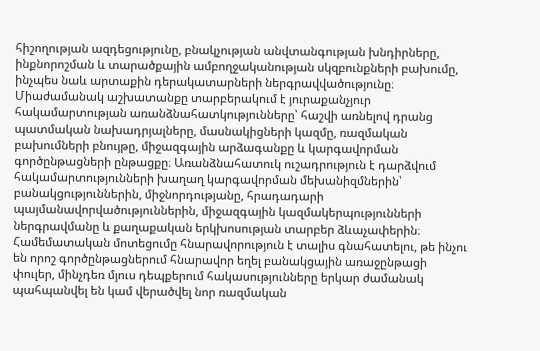հիշողության ազդեցությունը, բնակչության անվտանգության խնդիրները, ինքնորոշման և տարածքային ամբողջականության սկզբունքների բախումը, ինչպես նաև արտաքին դերակատարների ներգրավվածությունը։ Միաժամանակ աշխատանքը տարբերակում է յուրաքանչյուր հակամարտության առանձնահատկությունները՝ հաշվի առնելով դրանց պատմական նախադրյալները, մասնակիցների կազմը, ռազմական բախումների բնույթը, միջազգային արձագանքը և կարգավորման գործընթացների ընթացքը։ Առանձնահատուկ ուշադրություն է դարձվում հակամարտությունների խաղաղ կարգավորման մեխանիզմներին՝ բանակցություններին, միջնորդությանը, հրադադարի պայմանավորվածություններին, միջազգային կազմակերպությունների ներգրավմանը և քաղաքական երկխոսության տարբեր ձևաչափերին։ Համեմատական մոտեցումը հնարավորություն է տալիս գնահատելու, թե ինչու են որոշ գործընթացներում հնարավոր եղել բանակցային առաջընթացի փուլեր, մինչդեռ մյուս դեպքերում հակասությունները երկար ժամանակ պահպանվել են կամ վերածվել նոր ռազմական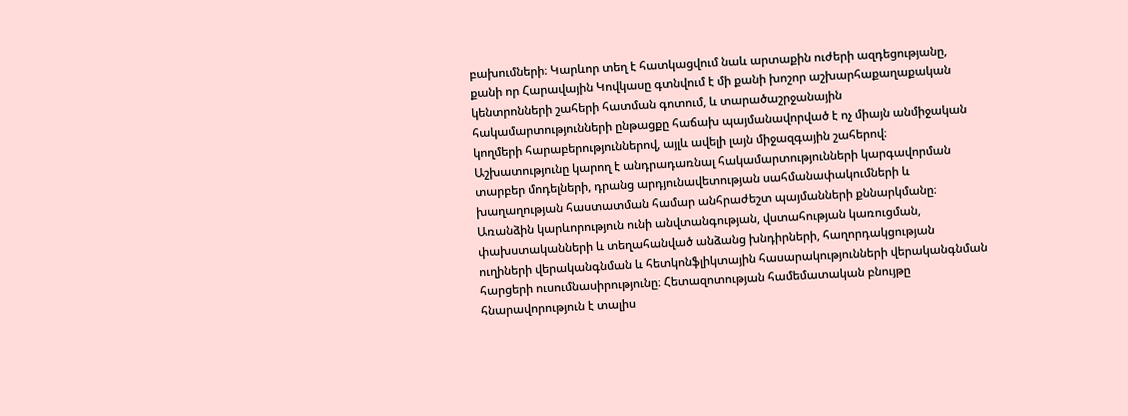բախումների։ Կարևոր տեղ է հատկացվում նաև արտաքին ուժերի ազդեցությանը, քանի որ Հարավային Կովկասը գտնվում է մի քանի խոշոր աշխարհաքաղաքական կենտրոնների շահերի հատման գոտում, և տարածաշրջանային հակամարտությունների ընթացքը հաճախ պայմանավորված է ոչ միայն անմիջական կողմերի հարաբերություններով, այլև ավելի լայն միջազգային շահերով։ Աշխատությունը կարող է անդրադառնալ հակամարտությունների կարգավորման տարբեր մոդելների, դրանց արդյունավետության սահմանափակումների և խաղաղության հաստատման համար անհրաժեշտ պայմանների քննարկմանը։ Առանձին կարևորություն ունի անվտանգության, վստահության կառուցման, փախստականների և տեղահանված անձանց խնդիրների, հաղորդակցության ուղիների վերականգնման և հետկոնֆլիկտային հասարակությունների վերականգնման հարցերի ուսումնասիրությունը։ Հետազոտության համեմատական բնույթը հնարավորություն է տալիս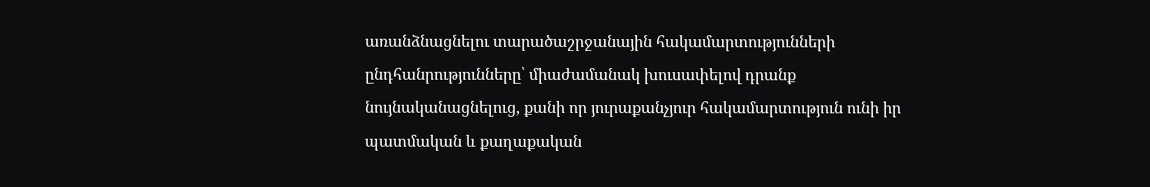առանձնացնելու տարածաշրջանային հակամարտությունների ընդհանրությունները՝ միաժամանակ խուսափելով դրանք նույնականացնելուց, քանի որ յուրաքանչյուր հակամարտություն ունի իր պատմական և քաղաքական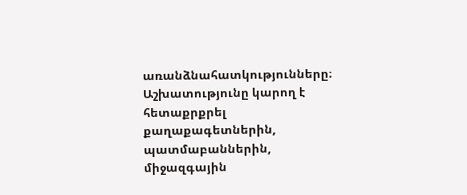առանձնահատկությունները։ Աշխատությունը կարող է հետաքրքրել քաղաքագետներին, պատմաբաններին, միջազգային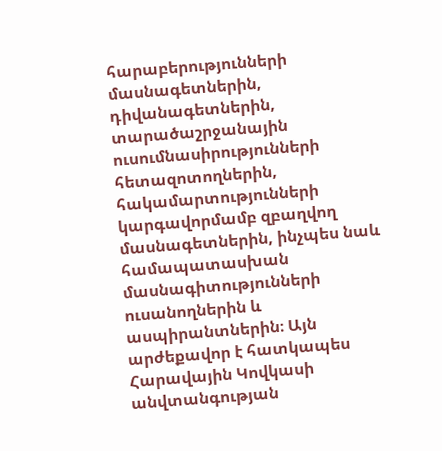հարաբերությունների մասնագետներին, դիվանագետներին, տարածաշրջանային ուսումնասիրությունների հետազոտողներին, հակամարտությունների կարգավորմամբ զբաղվող մասնագետներին, ինչպես նաև համապատասխան մասնագիտությունների ուսանողներին և ասպիրանտներին։ Այն արժեքավոր է հատկապես Հարավային Կովկասի անվտանգության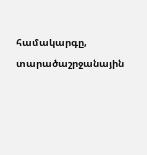համակարգը, տարածաշրջանային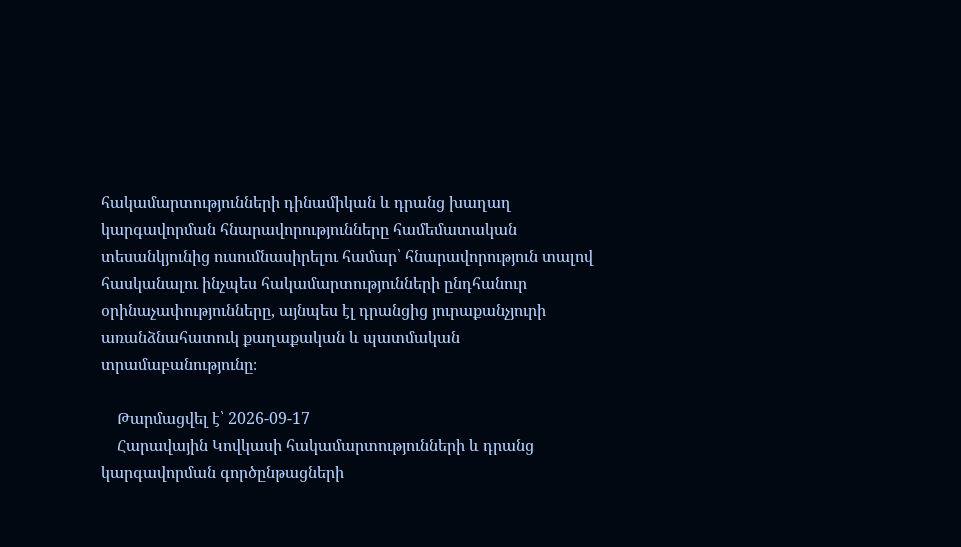հակամարտությունների դինամիկան և դրանց խաղաղ կարգավորման հնարավորությունները համեմատական տեսանկյունից ուսումնասիրելու համար՝ հնարավորություն տալով հասկանալու ինչպես հակամարտությունների ընդհանուր օրինաչափությունները, այնպես էլ դրանցից յուրաքանչյուրի առանձնահատուկ քաղաքական և պատմական տրամաբանությունը։

    Թարմացվել է՝ 2026-09-17
    Հարավային Կովկասի հակամարտությունների և դրանց կարգավորման գործընթացների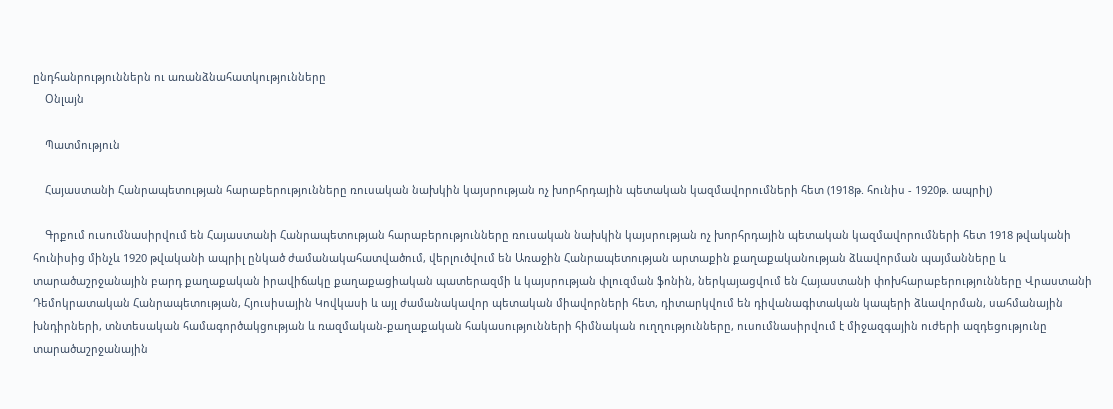ընդհանրություններն ու առանձնահատկությունները
    Օնլայն

    Պատմություն

    Հայաստանի Հանրապետության հարաբերությունները ռուսական նախկին կայսրության ոչ խորհրդային պետական կազմավորումների հետ (1918թ. հունիս - 1920թ. ապրիլ)

    Գրքում ուսումնասիրվում են Հայաստանի Հանրապետության հարաբերությունները ռուսական նախկին կայսրության ոչ խորհրդային պետական կազմավորումների հետ 1918 թվականի հունիսից մինչև 1920 թվականի ապրիլ ընկած ժամանակահատվածում, վերլուծվում են Առաջին Հանրապետության արտաքին քաղաքականության ձևավորման պայմանները և տարածաշրջանային բարդ քաղաքական իրավիճակը քաղաքացիական պատերազմի և կայսրության փլուզման ֆոնին, ներկայացվում են Հայաստանի փոխհարաբերությունները Վրաստանի Դեմոկրատական Հանրապետության, Հյուսիսային Կովկասի և այլ ժամանակավոր պետական միավորների հետ, դիտարկվում են դիվանագիտական կապերի ձևավորման, սահմանային խնդիրների, տնտեսական համագործակցության և ռազմական-քաղաքական հակասությունների հիմնական ուղղությունները, ուսումնասիրվում է միջազգային ուժերի ազդեցությունը տարածաշրջանային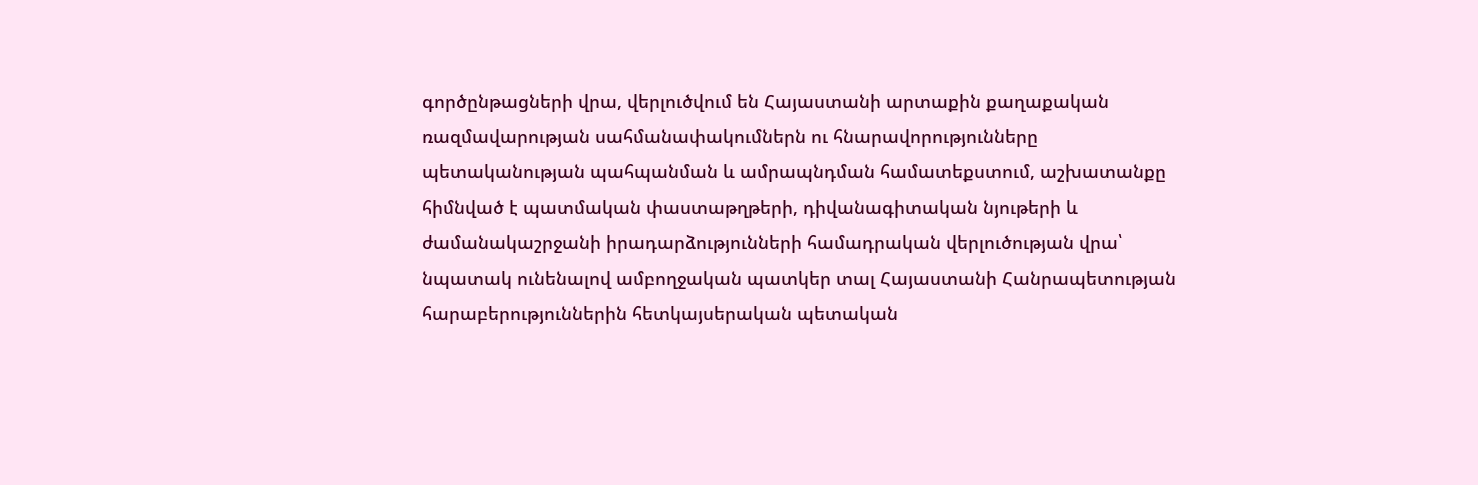գործընթացների վրա, վերլուծվում են Հայաստանի արտաքին քաղաքական ռազմավարության սահմանափակումներն ու հնարավորությունները պետականության պահպանման և ամրապնդման համատեքստում, աշխատանքը հիմնված է պատմական փաստաթղթերի, դիվանագիտական նյութերի և ժամանակաշրջանի իրադարձությունների համադրական վերլուծության վրա՝ նպատակ ունենալով ամբողջական պատկեր տալ Հայաստանի Հանրապետության հարաբերություններին հետկայսերական պետական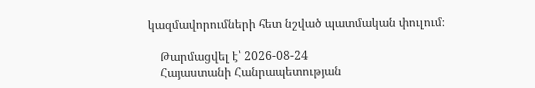կազմավորումների հետ նշված պատմական փուլում։

    Թարմացվել է՝ 2026-08-24
    Հայաստանի Հանրապետության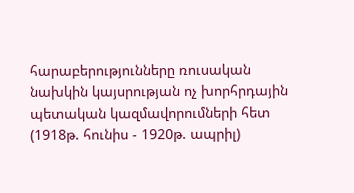հարաբերությունները ռուսական նախկին կայսրության ոչ խորհրդային պետական կազմավորումների հետ (1918թ. հունիս - 1920թ. ապրիլ)